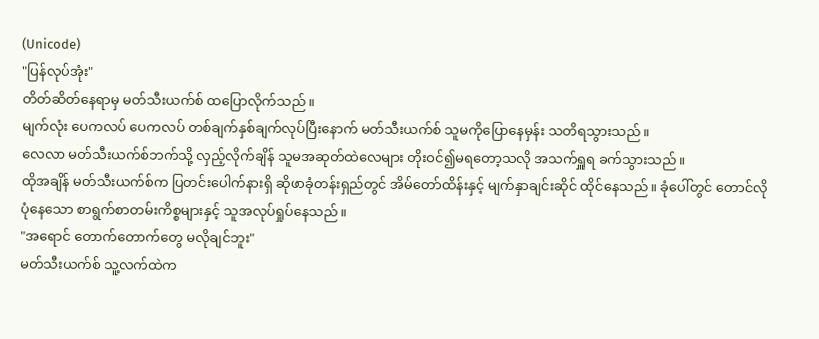(Unicode)
"ပြန်လုပ်အုံး"
တိတ်ဆိတ်နေရာမှ မတ်သီးယက်စ် ထပြောလိုက်သည်။
မျက်လုံး ပေကလပ် ပေကလပ် တစ်ချက်နှစ်ချက်လုပ်ပြီးနောက် မတ်သီးယက်စ် သူမကိုပြောနေမှန်း သတိရသွားသည်။
လေလာ မတ်သီးယက်စ်ဘက်သို့ လှည့်လိုက်ချိန် သူမအဆုတ်ထဲလေများ တိုးဝင်၍မရတော့သလို အသက်ရှူရ ခက်သွားသည်။
ထိုအချိန် မတ်သီးယက်စ်က ပြတင်းပေါက်နားရှိ ဆိုဖာခုံတန်းရှည်တွင် အိမ်တော်ထိန်းနှင့် မျက်နှာချင်းဆိုင် ထိုင်နေသည်။ ခုံပေါ်တွင် တောင်လိုပုံနေသော စာရွက်စာတမ်းကိစ္စများနှင့် သူအလုပ်ရှုပ်နေသည်။
"အရောင် တောက်တောက်တွေ မလိုချင်ဘူး"
မတ်သီးယက်စ် သူ့လက်ထဲက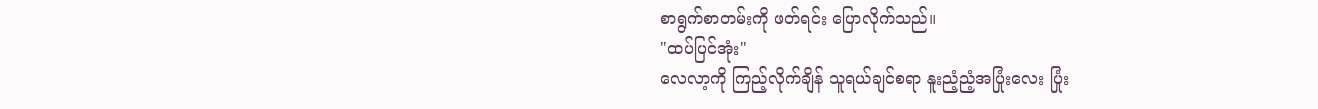စာရွက်စာတမ်းကို ဖတ်ရင်း ပြောလိုက်သည်။
"ထပ်ပြင်အုံး"
လေလာ့ကို ကြည့်လိုက်ချိန် သူရယ်ချင်စရာ နူးညံ့ညံ့အပြုံးလေး ပြုံး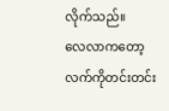လိုက်သည်။
လေလာကတော့ လက်ကိုတင်းတင်း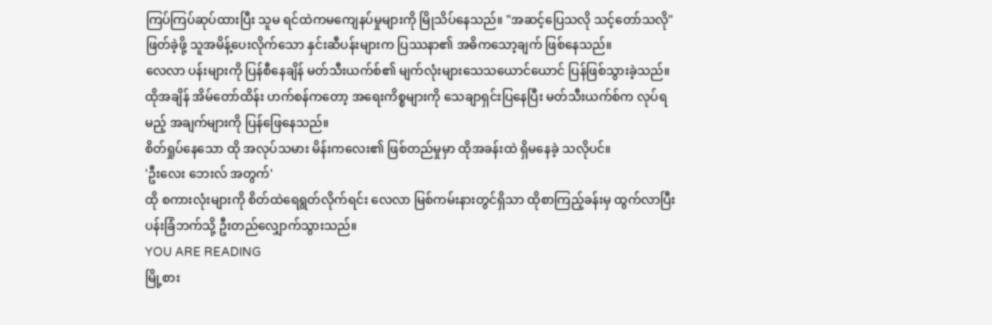ကြပ်ကြပ်ဆုပ်ထားပြီး သူမ ရင်ထဲကမကျေနပ်မှုများကို မြိုသိပ်နေသည်။ "အဆင့်ပြေသလို သင့်တော်သလို" ဖြတ်ခဲ့ဖို့ သူအမိန့်ပေးလိုက်သော နှင်းဆီပန်းများက ပြဿနာ၏ အဓိကသော့ချက် ဖြစ်နေသည်။
လေလာ ပန်းများကို ပြန်စီနေချိန် မတ်သီးယက်စ်၏ မျက်လုံးများသေသယောင်ယောင် ပြန်ဖြစ်သွားခဲ့သည်။
ထိုအချိန် အိမ်တော်ထိန်း ဟက်စန်ကတော့ အရေးကိစ္စများကို သေချာရှင်းပြနေပြီး မတ်သီးယက်စ်က လုပ်ရမည့် အချက်များကို ပြန်ဖြေနေသည်။
စိတ်ရှုပ်နေသော ထို အလုပ်သမား မိန်းကလေး၏ ဖြစ်တည်မှုမှာ ထိုအခန်းထဲ ရှိမနေခဲ့ သလိုပင်။
'ဦးလေး ဘေးလ် အတွက်'
ထို စကားလုံးများကို စိတ်ထဲရေရွတ်လိုက်ရင်း လေလာ မြစ်ကမ်းနားတွင်ရှိသာ ထိုစာကြည့်ခန်းမှ ထွက်လာပြီး ပန်းခြံဘက်သို့ ဦးတည်လျှောက်သွားသည်။
YOU ARE READING
မြို့စား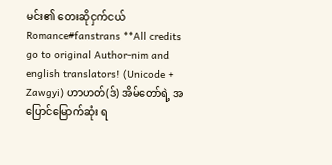မင်း၏ တေးဆိုငှက်ငယ်
Romance#fanstrans **All credits go to original Author-nim and english translators! (Unicode + Zawgyi) ဟာဟတ်(ဒ်) အိမ်တော်ရဲ့ အပြောင်မြောက်ဆုံး ရ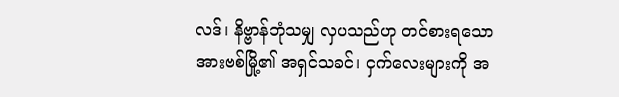လဒ်၊ နိဗ္ဗာန်ဘုံသမျှ လှပသည်ဟု တင်စားရသော အားဗစ်မြို့၏ အရှင်သခင်၊ ငှက်လေးများကို အ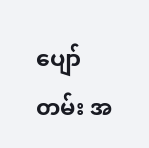ပျော်တမ်း အ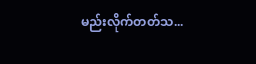မည်းလိုက်တတ်သ...